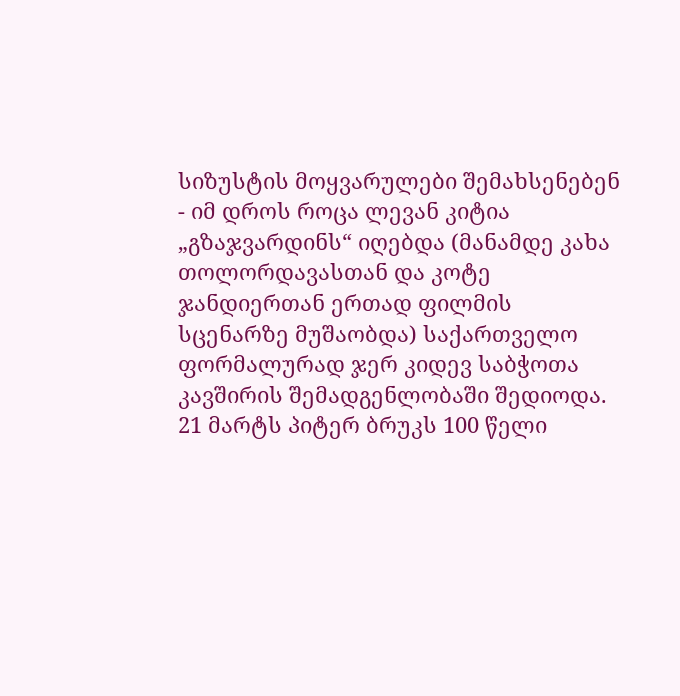სიზუსტის მოყვარულები შემახსენებენ - იმ დროს როცა ლევან კიტია „გზაჯვარდინს“ იღებდა (მანამდე კახა თოლორდავასთან და კოტე ჯანდიერთან ერთად ფილმის სცენარზე მუშაობდა) საქართველო ფორმალურად ჯერ კიდევ საბჭოთა კავშირის შემადგენლობაში შედიოდა.
21 მარტს პიტერ ბრუკს 100 წელი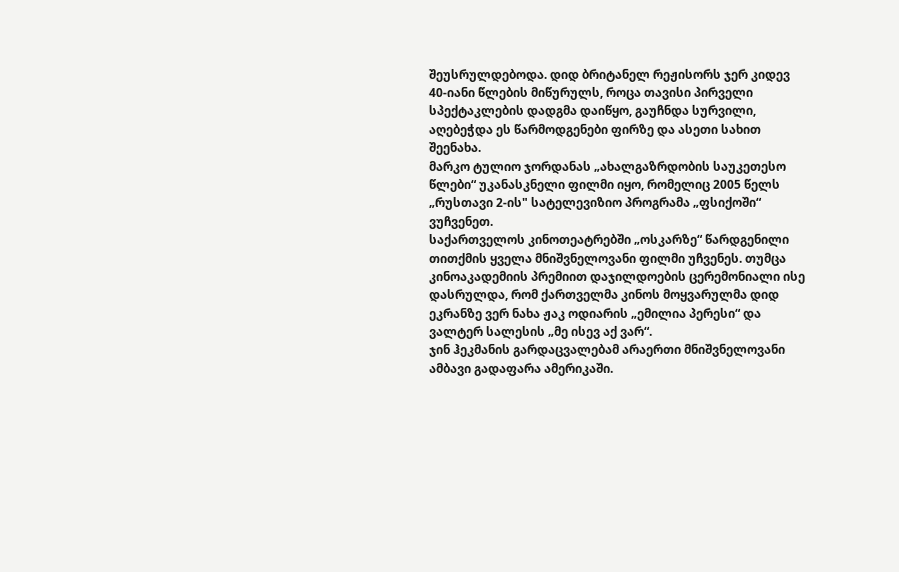შეუსრულდებოდა. დიდ ბრიტანელ რეჟისორს ჯერ კიდევ 40-იანი წლების მიწურულს, როცა თავისი პირველი სპექტაკლების დადგმა დაიწყო, გაუჩნდა სურვილი, აღებეჭდა ეს წარმოდგენები ფირზე და ასეთი სახით შეენახა.
მარკო ტულიო ჯორდანას „ახალგაზრდობის საუკეთესო წლები“ უკანასკნელი ფილმი იყო, რომელიც 2005 წელს „რუსთავი 2-ის" სატელევიზიო პროგრამა „ფსიქოში“ ვუჩვენეთ.
საქართველოს კინოთეატრებში „ოსკარზე“ წარდგენილი თითქმის ყველა მნიშვნელოვანი ფილმი უჩვენეს. თუმცა კინოაკადემიის პრემიით დაჯილდოების ცერემონიალი ისე დასრულდა, რომ ქართველმა კინოს მოყვარულმა დიდ ეკრანზე ვერ ნახა ჟაკ ოდიარის „ემილია პერესი“ და ვალტერ სალესის „მე ისევ აქ ვარ“.
ჯინ ჰეკმანის გარდაცვალებამ არაერთი მნიშვნელოვანი ამბავი გადაფარა ამერიკაში.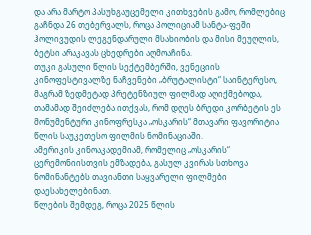და არა მარტო პასუხგაუცემელი კითხვების გამო, რომლებიც გაჩნდა 26 თებერვალს, როცა პოლიციამ სანტა-ფეში ჰოლივუდის ლეგენდარული მსახიობის და მისი მეუღლის, ბეტსი არაკავას ცხედრები აღმოაჩინა.
თუკი გასული წლის სექტემბერში, ვენეციის კინოფესტივალზე ნაჩვენები „ბრუტალისტი“ საინტერესო, მაგრამ ზედმეტად პრეტენზიულ ფილმად აღიქმებოდა, თამამად შეიძლება ითქვას, რომ დღეს ბრედი კორბეტის ეს მონუმენტური კინოფრესკა „ოსკარის“ მთავარი ფავორიტია წლის საუკეთესო ფილმის ნომინაციაში.
ამერიკის კინოაკადემიამ, რომელიც „ოსკარის“ ცერემონიისთვის ემზადება, გასულ კვირას სთხოვა ნომინანტებს თავიანთი საყვარელი ფილმები დაესახელებინათ.
წლების შემდეგ, როცა 2025 წლის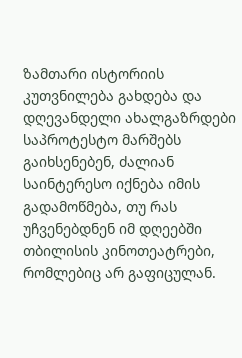ზამთარი ისტორიის კუთვნილება გახდება და დღევანდელი ახალგაზრდები საპროტესტო მარშებს გაიხსენებენ, ძალიან საინტერესო იქნება იმის გადამოწმება, თუ რას უჩვენებდნენ იმ დღეებში თბილისის კინოთეატრები, რომლებიც არ გაფიცულან.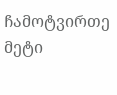ჩამოტვირთე მეტი